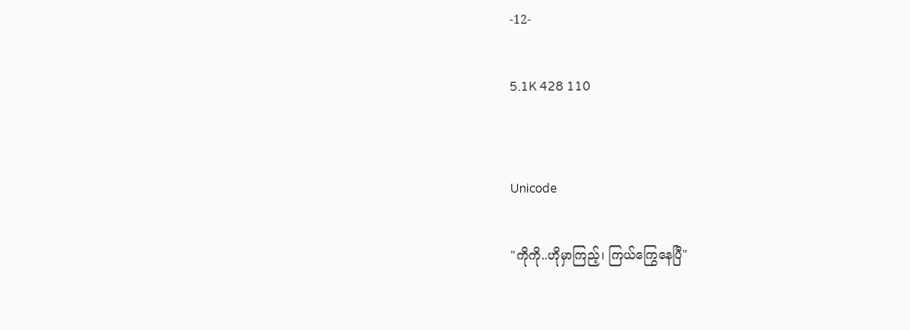-12-

5.1K 428 110


Unicode

"ကိုကို..ဟိုမှာကြည့်၊ ကြယ်ကြွေနေပြီ"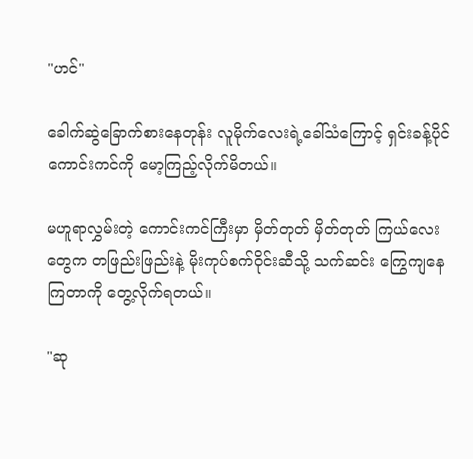"ဟင်"

ခေါက်ဆွဲခြောက်စားနေတုန်း လူမိုက်လေးရဲ့ခေါ်သံကြောင့် ရှင်းခန့်ပိုင် ကောင်းကင်ကို မော့ကြည့်လိုက်မိတယ်။

မဟူရာလွှမ်းတဲ့ ကောင်းကင်ကြီးမှာ မှိတ်တုတ် မှိတ်တုတ် ကြယ်လေးတွေက တဖြည်းဖြည်းနဲ့ မိုးကုပ်စက်ဝိုင်းဆီသို့ သက်ဆင်း ကြွေကျနေကြတာကို တွေ့လိုက်ရတယ်။

"ဆု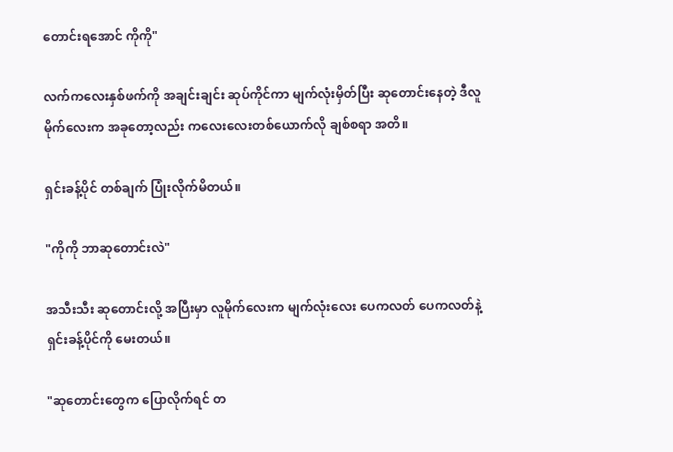တောင်းရအောင် ကိုကို"

လက်ကလေးနှစ်ဖက်ကို အချင်းချင်း ဆုပ်ကိုင်ကာ မျက်လုံးမှိတ်ပြီး ဆုတောင်းနေတဲ့ ဒီလူမိုက်လေးက အခုတော့လည်း ကလေးလေးတစ်ယောက်လို ချစ်စရာ အတိ။

ရှင်းခန့်ပိုင် တစ်ချက် ပြုံးလိုက်မိတယ်။

"ကိုကို ဘာဆုတောင်းလဲ"

အသီးသီး ဆုတောင်းလို့ အပြီးမှာ လူမိုက်လေးက မျက်လုံးလေး ပေကလတ် ပေကလတ်နဲ့ ရှင်းခန့်ပိုင်ကို မေးတယ်။

"ဆုတောင်းတွေက ပြောလိုက်ရင် တ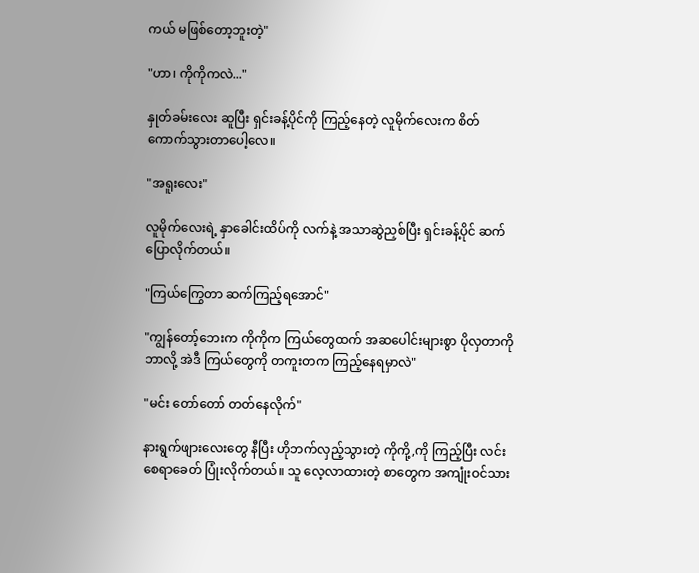ကယ် မဖြစ်တော့ဘူးတဲ့"

"ဟာ၊ ကိုကိုကလဲ..."

နှုတ်ခမ်းလေး ဆူပြီး ရှင်းခန့်ပိုင်ကို ကြည့်နေတဲ့ လူမိုက်လေးက စိတ်ကောက်သွားတာပေါ့လေ။

"အရူးလေး"

လူမိုက်လေးရဲ့ နှာခေါင်းထိပ်ကို လက်နဲ့ အသာဆွဲညှစ်ပြီး ရှင်းခန့်ပိုင် ဆက်ပြောလိုက်တယ်။

"ကြယ်ကြွေတာ ဆက်ကြည့်ရအောင်"

"ကျွန်တော့်ဘေးက ကိုကိုက ကြယ်တွေထက် အဆပေါင်းများစွာ ပိုလှတာကို ဘာလို့ အဲဒီ ကြယ်တွေကို တကူးတက ကြည့်နေရမှာလဲ"

"မင်း တော်တော် တတ်နေလိုက်"

နားရွက်ဖျားလေးတွေ နီပြီး ဟိုဘက်လှည့်သွားတဲ့ ကိုကို့,ကို ကြည့်ပြီး လင်းစေရာခေတ် ပြုံးလိုက်တယ်။ သူ လေ့လာထားတဲ့ စာတွေက အကျုံးဝင်သား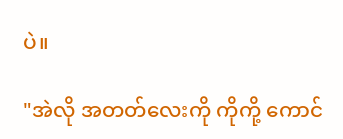ပဲ။

"အဲလို အတတ်လေးကို ကိုကို့ ကောင်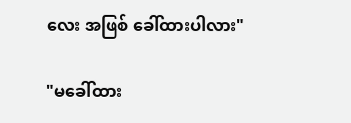လေး အဖြစ် ခေါ်ထားပါလား"

"မခေါ်ထား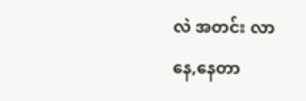လဲ အတင်း လာနေ,နေတာ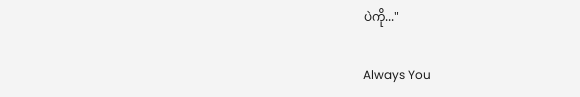ပဲကို..."

Always You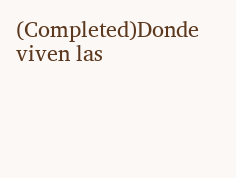(Completed)Donde viven las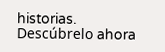historias. Descúbrelo ahora